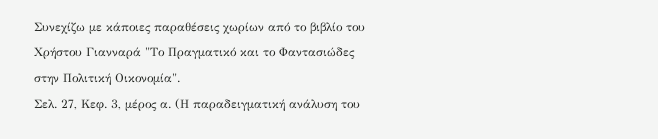Συνεχίζω με κάποιες παραθέσεις χωρίων από το βιβλίο του Χρήστου Γιανναρά "Το Πραγματικό και το Φαντασιώδες στην Πολιτική Οικονομία".
Σελ. 27, Κεφ. 3, μέρος α. (Η παραδειγματική ανάλυση του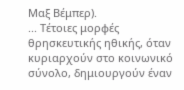Μαξ Βέμπερ).
... Τέτοιες μορφές θρησκευτικής ηθικής, όταν κυριαρχούν στο κοινωνικό σύνολο, δημιουργούν έναν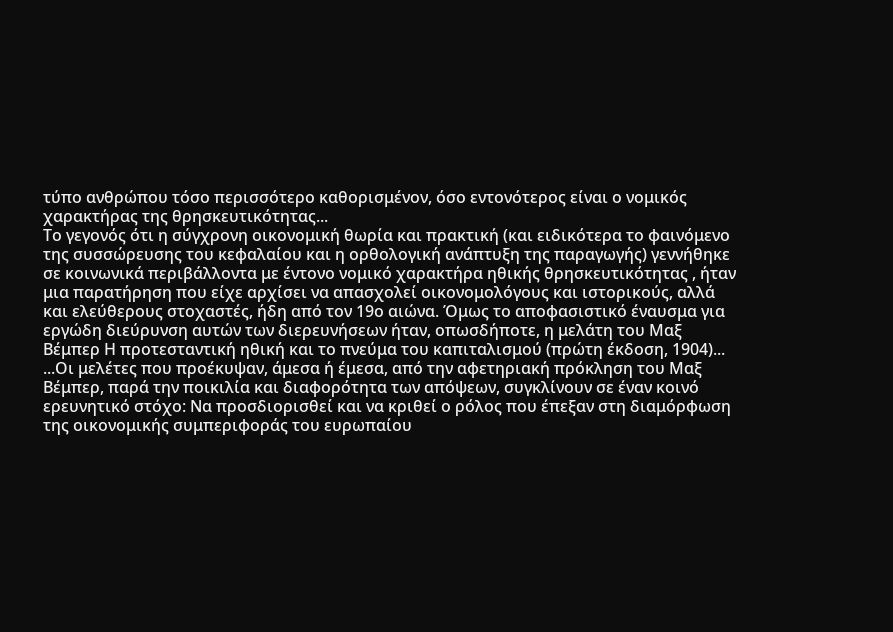τύπο ανθρώπου τόσο περισσότερο καθορισμένον, όσο εντονότερος είναι ο νομικός χαρακτήρας της θρησκευτικότητας...
Το γεγονός ότι η σύγχρονη οικονομική θωρία και πρακτική (και ειδικότερα το φαινόμενο της συσσώρευσης του κεφαλαίου και η ορθολογική ανάπτυξη της παραγωγής) γεννήθηκε σε κοινωνικά περιβάλλοντα με έντονο νομικό χαρακτήρα ηθικής θρησκευτικότητας , ήταν μια παρατήρηση που είχε αρχίσει να απασχολεί οικονομολόγους και ιστορικούς, αλλά και ελεύθερους στοχαστές, ήδη από τον 19ο αιώνα. Όμως το αποφασιστικό έναυσμα για εργώδη διεύρυνση αυτών των διερευνήσεων ήταν, οπωσδήποτε, η μελάτη του Μαξ Βέμπερ Η προτεσταντική ηθική και το πνεύμα του καπιταλισμού (πρώτη έκδοση, 1904)...
...Οι μελέτες που προέκυψαν, άμεσα ή έμεσα, από την αφετηριακή πρόκληση του Μαξ Βέμπερ, παρά την ποικιλία και διαφορότητα των απόψεων, συγκλίνουν σε έναν κοινό ερευνητικό στόχο: Να προσδιορισθεί και να κριθεί ο ρόλος που έπεξαν στη διαμόρφωση της οικονομικής συμπεριφοράς του ευρωπαίου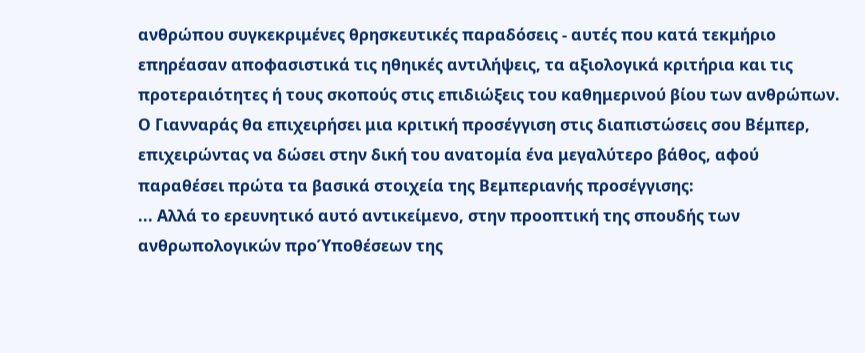ανθρώπου συγκεκριμένες θρησκευτικές παραδόσεις - αυτές που κατά τεκμήριο επηρέασαν αποφασιστικά τις ηθηικές αντιλήψεις, τα αξιολογικά κριτήρια και τις προτεραιότητες ή τους σκοπούς στις επιδιώξεις του καθημερινού βίου των ανθρώπων.
Ο Γιανναράς θα επιχειρήσει μια κριτική προσέγγιση στις διαπιστώσεις σου Βέμπερ, επιχειρώντας να δώσει στην δική του ανατομία ένα μεγαλύτερο βάθος, αφού παραθέσει πρώτα τα βασικά στοιχεία της Βεμπεριανής προσέγγισης:
... Αλλά το ερευνητικό αυτό αντικείμενο, στην προοπτική της σπουδής των ανθρωπολογικών προΎποθέσεων της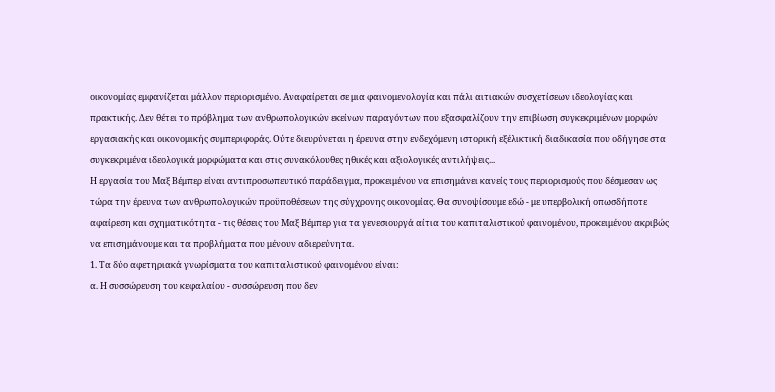οικονομίας εμφανίζεται μάλλον περιορισμένο. Αναφαίρεται σε μια φαινομενολογία και πάλι αιτιακών συσχετίσεων ιδεολογίας και πρακτικής. Δεν θέτει το πρόβλημα των ανθρωπολογικών εκείνων παραγόντων που εξασφαλίζουν την επιβίωση συγκεκριμένων μορφών εργασιακής και οικονομικής συμπεριφοράς. Ούτε διευρύνεται η έρευνα στην ενδεχόμενη ιστορική εξέλικτική διαδικασία που οδήγησε στα συγκεκριμένα ιδεολογικά μορφώματα και στις συνακόλουθες ηθικές και αξιολογικές αντιλήψεις...
Η εργασία του Μαξ Βέμπερ είναι αντιπροσωπευτικό παράδειγμα, προκειμένου να επισημάνει κανείς τους περιορισμούς που δέσμεσαν ως τώρα την έρευνα των ανθρωπολογικών προϋποθέσεων της σύγχρονης οικονομίας. Θα συνοψίσουμε εδώ - με υπερβολική οπωσδήποτε αφαίρεση και σχηματικότητα - τις θέσεις του Μαξ Βέμπερ για τα γενεσιουργά αίτια του καπιταλιστικού φαινομένου, προκειμένου ακριβώς να επισημάνουμε και τα προβλήματα που μένουν αδιερεύνητα.
1. Τα δύο αφετηριακά γνωρίσματα του καπιταλιστικού φαινομένου είναι:
α. Η συσσώρευση του κεφαλαίου - συσσώρευση που δεν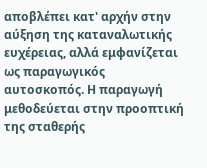αποβλέπει κατ' αρχήν στην αύξηση της καταναλωτικής ευχέρειας, αλλά εμφανίζεται ως παραγωγικός αυτοσκοπός. Η παραγωγή μεθοδεύεται στην προοπτική της σταθερής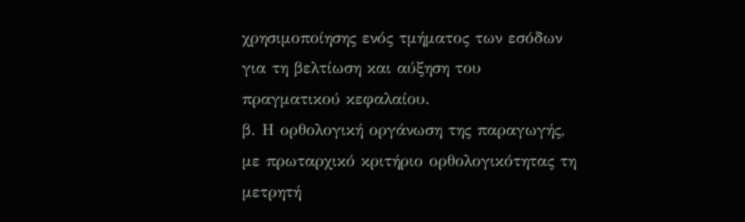χρησιμοποίησης ενός τμήματος των εσόδων για τη βελτίωση και αύξηση του πραγματικού κεφαλαίου.
β. Η ορθολογική οργάνωση της παραγωγής, με πρωταρχικό κριτήριο ορθολογικότητας τη μετρητή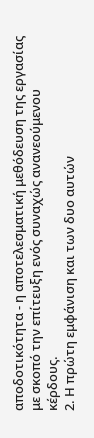αποδοτικότητα - η αποτελεσματική μεθόδευση της εργασίας με σκοπό την επίτευξη ενός συναχώς ανανεούμενου κέρδους.
2. Η πρώτη εμφάνιση και των δυο αυτών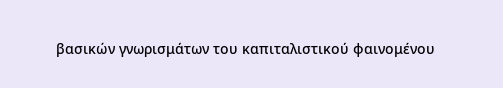βασικών γνωρισμάτων του καπιταλιστικού φαινομένου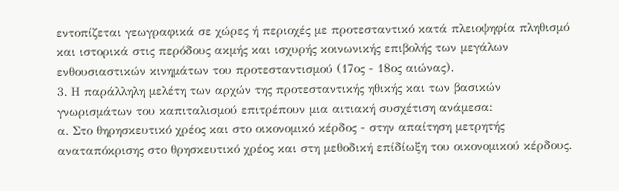εντοπίζεται γεωγραφικά σε χώρες ή περιοχές με προτεσταντικό κατά πλειοψηφία πληθισμό και ιστορικά στις περόδους ακμής και ισχυρής κοινωνικής επιβολής των μεγάλων ενθουσιαστικών κινημάτων του προτεσταντισμού (17ος - 18ος αιώνας).
3. Η παράλληλη μελέτη των αρχών της προτεσταντικής ηθικής και των βασικών γνωρισμάτων του καπιταλισμού επιτρέπουν μια αιτιακή συσχέτιση ανάμεσα:
α. Στο θηρησκευτικό χρέος και στο οικονομικό κέρδος - στην απαίτηση μετρητής αναταπόκρισης στο θρησκευτικό χρέος και στη μεθοδική επίδίωξη του οικονομικού κέρδους.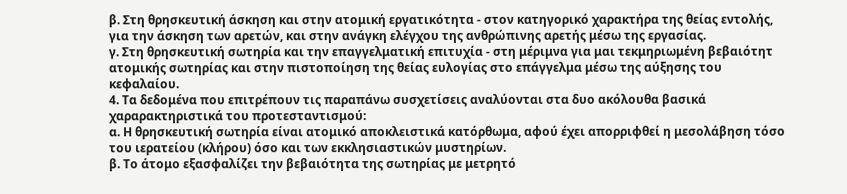β. Στη θρησκευτική άσκηση και στην ατομική εργατικότητα - στον κατηγορικό χαρακτήρα της θείας εντολής, για την άσκηση των αρετών, και στην ανάγκη ελέγχου της ανθρώπινης αρετής μέσω της εργασίας.
γ. Στη θρησκευτική σωτηρία και την επαγγελματική επιτυχία - στη μέριμνα για μαι τεκμηριωμένη βεβαιότητ ατομικής σωτηρίας και στην πιστοποίηση της θείας ευλογίας στο επάγγελμα μέσω της αύξησης του κεφαλαίου.
4. Τα δεδομένα που επιτρέπουν τις παραπάνω συσχετίσεις αναλύονται στα δυο ακόλουθα βασικά χαραρακτηριστικά του προτεσταντισμού:
α. Η θρησκευτική σωτηρία είναι ατομικό αποκλειστικά κατόρθωμα, αφού έχει απορριφθεί η μεσολάβηση τόσο του ιερατείου (κλήρου) όσο και των εκκλησιαστικών μυστηρίων.
β. Το άτομο εξασφαλίζει την βεβαιότητα της σωτηρίας με μετρητό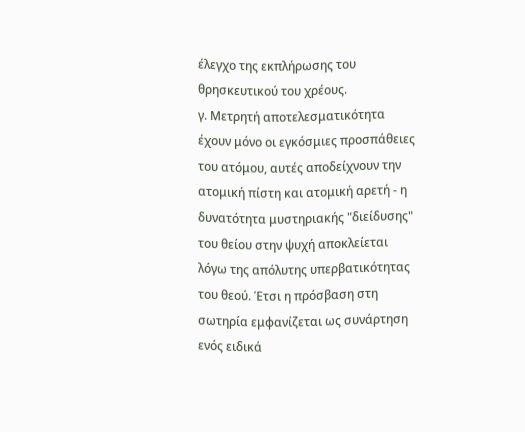έλεγχο της εκπλήρωσης του θρησκευτικού του χρέους.
γ. Μετρητή αποτελεσματικότητα έχουν μόνο οι εγκόσμιες προσπάθειες του ατόμου, αυτές αποδείχνουν την ατομική πίστη και ατομική αρετή - η δυνατότητα μυστηριακής "διείδυσης" του θείου στην ψυχή αποκλείεται λόγω της απόλυτης υπερβατικότητας του θεού. Έτσι η πρόσβαση στη σωτηρία εμφανίζεται ως συνάρτηση ενός ειδικά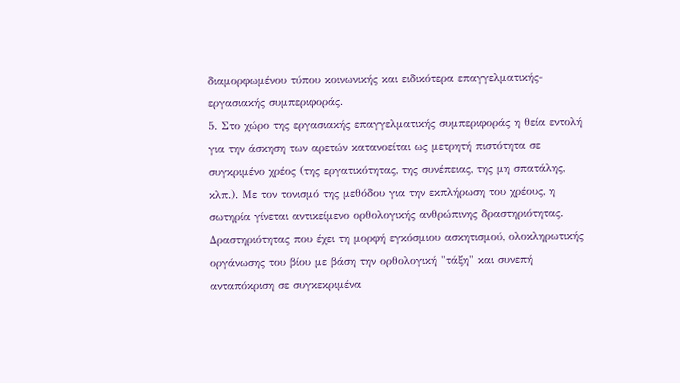διαμορφωμένου τύπου κοινωνικής και ειδικότερα επαγγελματικής-εργασιακής συμπεριφοράς.
5. Στο χώρο της εργασιακής επαγγελματικής συμπεριφοράς η θεία εντολή για την άσκηση των αρετών κατανοείται ως μετρητή πιστότητα σε συγκριμένο χρέος (της εργατικότητας, της συνέπειας, της μη σπατάλης, κλπ.). Με τον τονισμό της μεθόδου για την εκπλήρωση του χρέους, η σωτηρία γίνεται αντικείμενο ορθολογικής ανθρώπινης δραστηριότητας. Δραστηριότητας που έχει τη μορφή εγκόσμιου ασκητισμού, ολοκληρωτικής οργάνωσης του βίου με βάση την ορθολογική "τάξη" και συνεπή ανταπόκριση σε συγκεκριμένα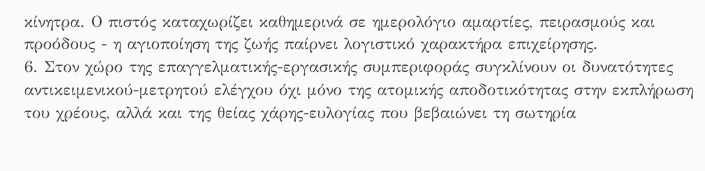κίνητρα. Ο πιστός καταχωρίζει καθημερινά σε ημερολόγιο αμαρτίες, πειρασμούς και προόδους - η αγιοποίηση της ζωής παίρνει λογιστικό χαρακτήρα επιχείρησης.
6. Στον χώρο της επαγγελματικής-εργασικής συμπεριφοράς συγκλίνουν οι δυνατότητες αντικειμενικού-μετρητού ελέγχου όχι μόνο της ατομικής αποδοτικότητας στην εκπλήρωση του χρέους, αλλά και της θείας χάρης-ευλογίας που βεβαιώνει τη σωτηρία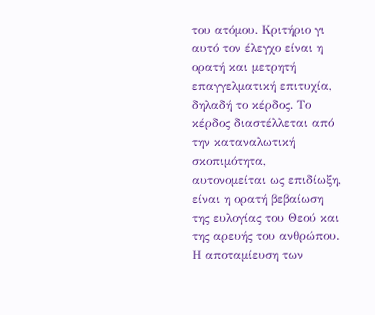του ατόμου. Κριτήριο γι αυτό τον έλεγχο είναι η ορατή και μετρητή επαγγελματική επιτυχία, δηλαδή το κέρδος. Το κέρδος διαστέλλεται από την καταναλωτική σκοπιμότητα, αυτονομείται ως επιδίωξη, είναι η ορατή βεβαίωση της ευλογίας του Θεού και της αρευής του ανθρώπου. Η αποταμίευση των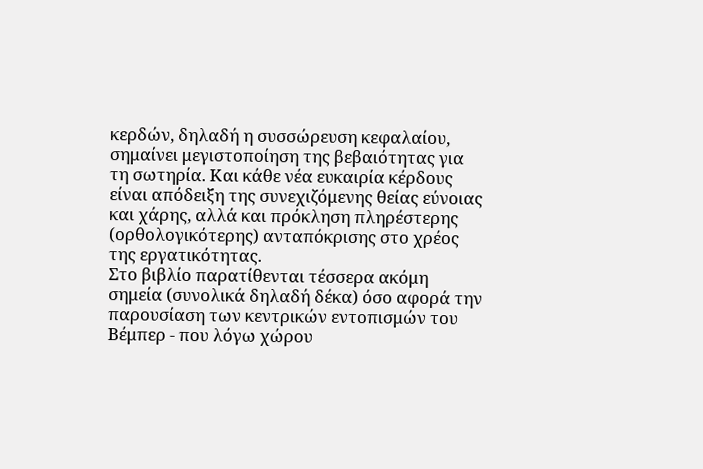κερδών, δηλαδή η συσσώρευση κεφαλαίου, σημαίνει μεγιστοποίηση της βεβαιότητας για τη σωτηρία. Και κάθε νέα ευκαιρία κέρδους είναι απόδειξη της συνεχιζόμενης θείας εύνοιας και χάρης, αλλά και πρόκληση πληρέστερης (ορθολογικότερης) ανταπόκρισης στο χρέος της εργατικότητας.
Στο βιβλίο παρατίθενται τέσσερα ακόμη σημεία (συνολικά δηλαδή δέκα) όσο αφορά την παρουσίαση των κεντρικών εντοπισμών του Βέμπερ - που λόγω χώρου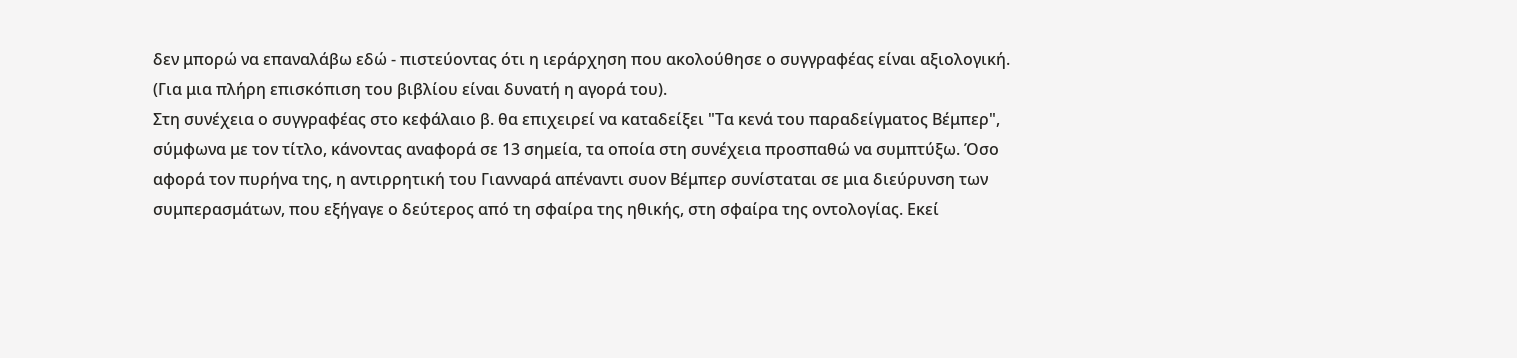δεν μπορώ να επαναλάβω εδώ - πιστεύοντας ότι η ιεράρχηση που ακολούθησε ο συγγραφέας είναι αξιολογική. (Για μια πλήρη επισκόπιση του βιβλίου είναι δυνατή η αγορά του).
Στη συνέχεια ο συγγραφέας στο κεφάλαιο β. θα επιχειρεί να καταδείξει "Τα κενά του παραδείγματος Βέμπερ", σύμφωνα με τον τίτλο, κάνοντας αναφορά σε 13 σημεία, τα οποία στη συνέχεια προσπαθώ να συμπτύξω. Όσο αφορά τον πυρήνα της, η αντιρρητική του Γιανναρά απέναντι συον Βέμπερ συνίσταται σε μια διεύρυνση των συμπερασμάτων, που εξήγαγε ο δεύτερος από τη σφαίρα της ηθικής, στη σφαίρα της οντολογίας. Εκεί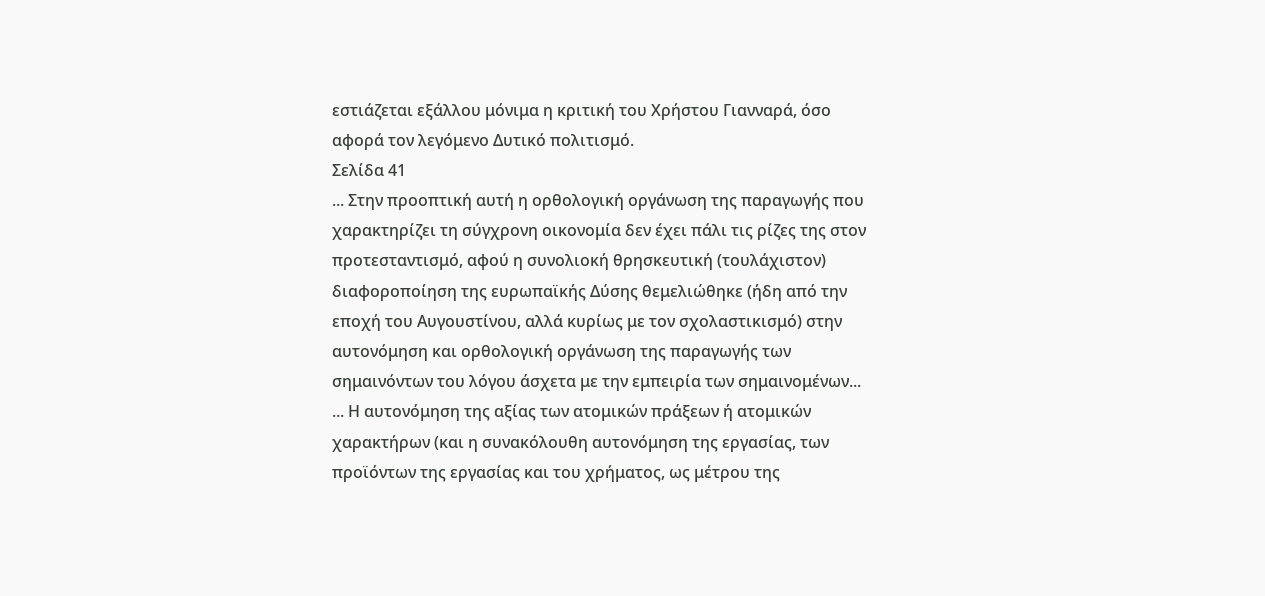εστιάζεται εξάλλου μόνιμα η κριτική του Χρήστου Γιανναρά, όσο αφορά τον λεγόμενο Δυτικό πολιτισμό.
Σελίδα 41
... Στην προοπτική αυτή η ορθολογική οργάνωση της παραγωγής που χαρακτηρίζει τη σύγχρονη οικονομία δεν έχει πάλι τις ρίζες της στον προτεσταντισμό, αφού η συνολιοκή θρησκευτική (τουλάχιστον) διαφοροποίηση της ευρωπαϊκής Δύσης θεμελιώθηκε (ήδη από την εποχή του Αυγουστίνου, αλλά κυρίως με τον σχολαστικισμό) στην αυτονόμηση και ορθολογική οργάνωση της παραγωγής των σημαινόντων του λόγου άσχετα με την εμπειρία των σημαινομένων...
... Η αυτονόμηση της αξίας των ατομικών πράξεων ή ατομικών χαρακτήρων (και η συνακόλουθη αυτονόμηση της εργασίας, των προϊόντων της εργασίας και του χρήματος, ως μέτρου της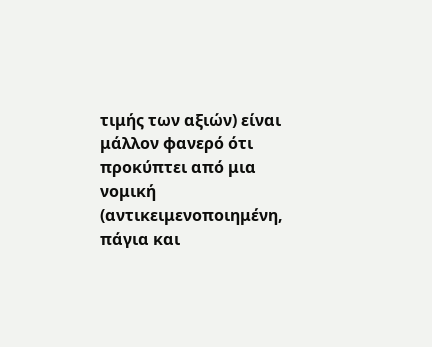τιμής των αξιών) είναι μάλλον φανερό ότι προκύπτει από μια νομική (αντικειμενοποιημένη, πάγια και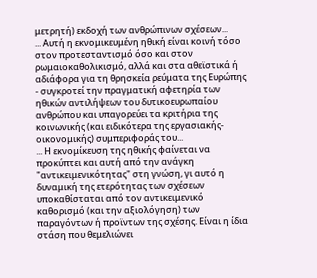μετρητή) εκδοχή των ανθρώπινων σχέσεων...
... Αυτή η εκνομικευμένη ηθική είναι κοινή τόσο στον προτεσταντισμό όσο και στον ρωμαιοκαθολικισμό, αλλά και στα αθεϊστικά ή αδιάφορα για τη θρησκεία ρεύματα της Ευρώπης - συγκροτεί την πραγματική αφετηρία των ηθικών αντιλήψεων του δυτικοευρωπαίου ανθρώπου και υπαγορεύει τα κριτήρια της κοινωνικής (και ειδικότερα της εργασιακής-οικονομικής) συμπεριφοράς του...
... Η εκνομίκευση της ηθικής φαίνεται να προκύπτει και αυτή από την ανάγκη "αντικειμενικότητας" στη γνώση, γι αυτό η δυναμική της ετερότητας των σχέσεων υποκαθίσταται από τον αντικειμενικό καθορισμό (και την αξιολόγηση) των παραγόντων ή προϊντων της σχέσης. Είναι η ίδια στάση που θεμελιώνει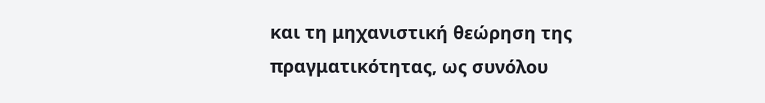και τη μηχανιστική θεώρηση της πραγματικότητας, ως συνόλου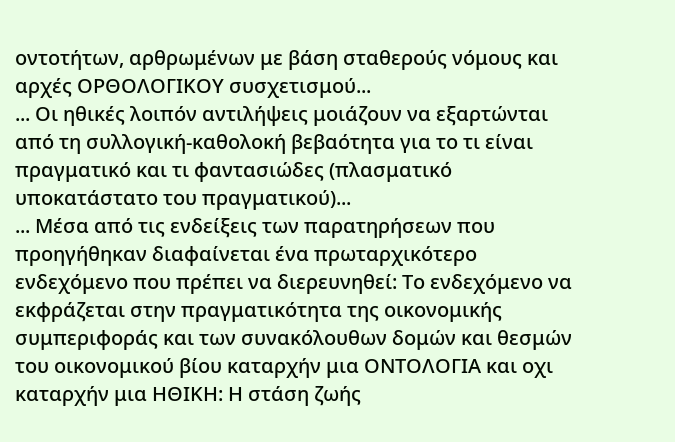οντοτήτων, αρθρωμένων με βάση σταθερούς νόμους και αρχές ΟΡΘΟΛΟΓΙΚΟΥ συσχετισμού...
... Οι ηθικές λοιπόν αντιλήψεις μοιάζουν να εξαρτώνται από τη συλλογική-καθολοκή βεβαότητα για το τι είναι πραγματικό και τι φαντασιώδες (πλασματικό υποκατάστατο του πραγματικού)...
... Μέσα από τις ενδείξεις των παρατηρήσεων που προηγήθηκαν διαφαίνεται ένα πρωταρχικότερο ενδεχόμενο που πρέπει να διερευνηθεί: Το ενδεχόμενο να εκφράζεται στην πραγματικότητα της οικονομικής συμπεριφοράς και των συνακόλουθων δομών και θεσμών του οικονομικού βίου καταρχήν μια ΟΝΤΟΛΟΓΙΑ και οχι καταρχήν μια ΗΘΙΚΗ: Η στάση ζωής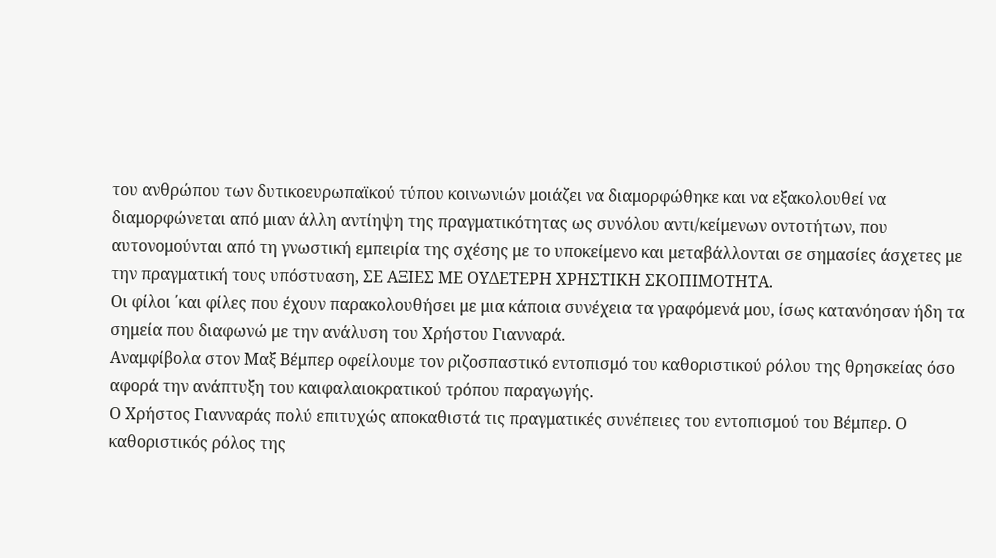του ανθρώπου των δυτικοευρωπαϊκού τύπου κοινωνιών μοιάζει να διαμορφώθηκε και να εξακολουθεί να διαμορφώνεται από μιαν άλλη αντίηψη της πραγματικότητας ως συνόλου αντι/κείμενων οντοτήτων, που αυτονομούνται από τη γνωστική εμπειρία της σχέσης με το υποκείμενο και μεταβάλλονται σε σημασίες άσχετες με την πραγματική τους υπόστυαση, ΣΕ ΑΞΙΕΣ ΜΕ ΟΥΔΕΤΕΡΗ ΧΡΗΣΤΙΚΗ ΣΚΟΠΙΜΟΤΗΤΑ.
Οι φίλοι ΄και φίλες που έχουν παρακολουθήσει με μια κάποια συνέχεια τα γραφόμενά μου, ίσως κατανόησαν ήδη τα σημεία που διαφωνώ με την ανάλυση του Χρήστου Γιανναρά.
Αναμφίβολα στον Μαξ Βέμπερ οφείλουμε τον ριζοσπαστικό εντοπισμό του καθοριστικού ρόλου της θρησκείας όσο αφορά την ανάπτυξη του καιφαλαιοκρατικού τρόπου παραγωγής.
Ο Χρήστος Γιανναράς πολύ επιτυχώς αποκαθιστά τις πραγματικές συνέπειες του εντοπισμού του Βέμπερ. Ο καθοριστικός ρόλος της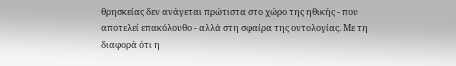θρησκείας δεν ανάγεται πρώτιστα στο χώρο της ηθικής - που αποτελεί επακόλουθο - αλλά στη σφαίρα της οντολογίας. Με τη διαφορά ότι η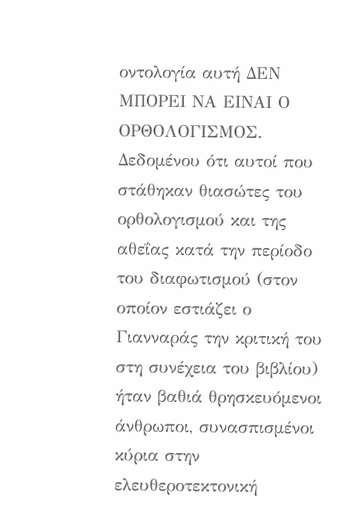οντολογία αυτή ΔΕΝ ΜΠΟΡΕΙ ΝΑ ΕΙΝΑΙ Ο ΟΡΘΟΛΟΓΙΣΜΟΣ. Δεδομένου ότι αυτοί που στάθηκαν θιασώτες του ορθολογισμού και της αθεΐας κατά την περίοδο του διαφωτισμού (στον οποίον εστιάζει ο Γιανναράς την κριτική του στη συνέχεια του βιβλίου) ήταν βαθιά θρησκευόμενοι άνθρωποι, συνασπισμένοι κύρια στην ελευθεροτεκτονική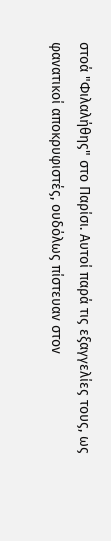στοά "Φιλαλήθης" στο Παρίσι. Αυτοί παρά τις εξαγγελίες τους, ως φανατικοί αποκρυφιστές, ουδόλως πίστευαν στον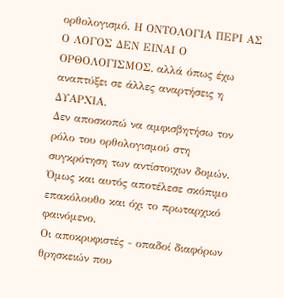ορθολογισμό. Η ΟΝΤΟΛΟΓΙΑ ΠΕΡΙ ΑΣ Ο ΛΟΓΟΣ ΔΕΝ ΕΙΝΑΙ Ο ΟΡΘΟΛΟΓΙΣΜΟΣ, αλλά όπως έχω αναπτύξει σε άλλες αναρτήσεις η ΔΥΑΡΧΙΑ.
Δεν αποσκοπώ να αμφισβητήσω τον ρόλο του ορθολογισμού στη συγκρότηση των αντίστοιχων δομών. Όμως και αυτός αποτέλεσε σκόπιμο επακόλουθο και όχι το πρωταρχικό φαινόμενο.
Οι αποκρυφιστές - οπαδοί διαφόρων θρησκειών που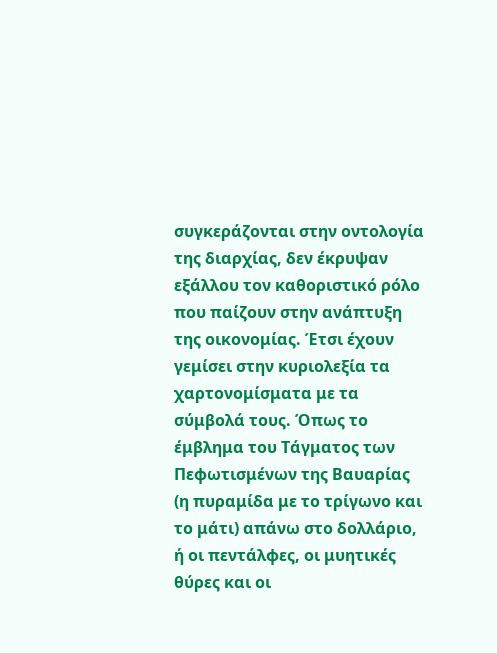συγκεράζονται στην οντολογία της διαρχίας, δεν έκρυψαν εξάλλου τον καθοριστικό ρόλο που παίζουν στην ανάπτυξη της οικονομίας. Έτσι έχουν γεμίσει στην κυριολεξία τα χαρτονομίσματα με τα σύμβολά τους. Όπως το έμβλημα του Τάγματος των Πεφωτισμένων της Βαυαρίας (η πυραμίδα με το τρίγωνο και το μάτι) απάνω στο δολλάριο, ή οι πεντάλφες, οι μυητικές θύρες και οι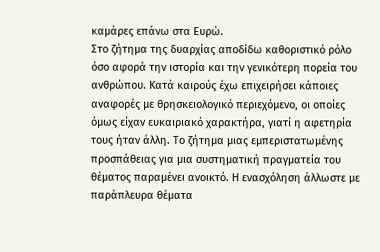καμάρες επάνω στα Ευρώ.
Στο ζήτημα της δυαρχίας αποδίδω καθοριστικό ρόλο όσο αφορά την ιστορία και την γενικότερη πορεία του ανθρώπου. Κατά καιρούς έχω επιχειρήσει κάποιες αναφορές με θρησκειολογικό περιεχόμενο, οι οποίες όμως είχαν ευκαιριακό χαρακτήρα, γιατί η αφετηρία τους ήταν άλλη. Το ζήτημα μιας εμπεριστατωμένης προσπάθειας για μια συστηματική πραγματεία του θέματος παραμένει ανοικτό. Η ενασχόληση άλλωστε με παράπλευρα θέματα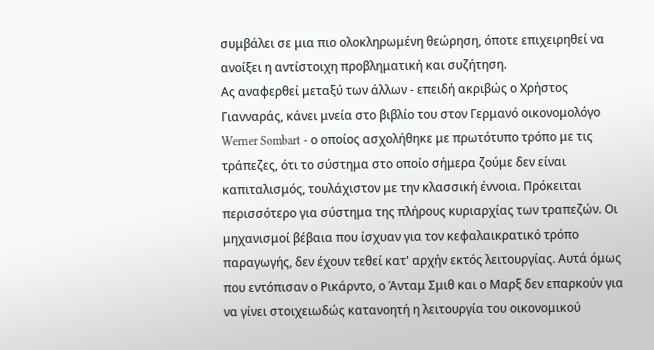συμβάλει σε μια πιο ολοκληρωμένη θεώρηση, όποτε επιχειρηθεί να ανοίξει η αντίστοιχη προβληματική και συζήτηση.
Ας αναφερθεί μεταξύ των άλλων - επειδή ακριβώς ο Χρήστος Γιανναράς, κάνει μνεία στο βιβλίο του στον Γερμανό οικονομολόγο Werner Sombart - ο οποίος ασχολήθηκε με πρωτότυπο τρόπο με τις τράπεζες, ότι το σύστημα στο οποίο σήμερα ζούμε δεν είναι καπιταλισμός, τουλάχιστον με την κλασσική έννοια. Πρόκειται περισσότερο για σύστημα της πλήρους κυριαρχίας των τραπεζών. Οι μηχανισμοί βέβαια που ίσχυαν για τον κεφαλαικρατικό τρόπο παραγωγής, δεν έχουν τεθεί κατ' αρχήν εκτός λειτουργίας. Αυτά όμως που εντόπισαν ο Ρικάρντο, ο Άνταμ Σμιθ και ο Μαρξ δεν επαρκούν για να γίνει στοιχειωδώς κατανοητή η λειτουργία του οικονομικού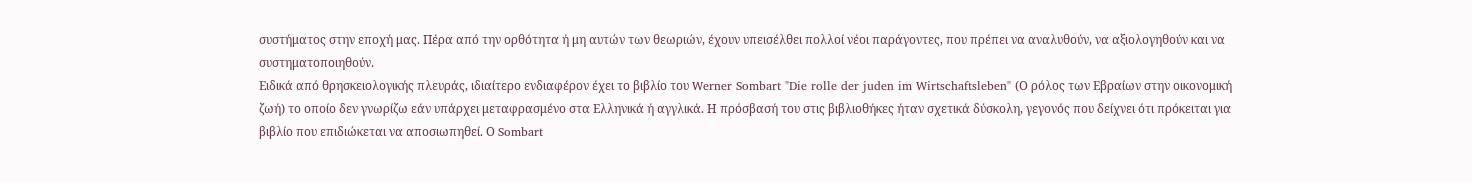συστήματος στην εποχή μας. Πέρα από την ορθότητα ή μη αυτών των θεωριών, έχουν υπεισέλθει πολλοί νέοι παράγοντες, που πρέπει να αναλυθούν, να αξιολογηθούν και να συστηματοποιηθούν.
Ειδικά από θρησκειολογικής πλευράς, ιδιαίτερο ενδιαφέρον έχει το βιβλίο του Werner Sombart "Die rolle der juden im Wirtschaftsleben" (Ο ρόλος των Εβραίων στην οικονομική ζωή) το οποίο δεν γνωρίζω εάν υπάρχει μεταφρασμένο στα Ελληνικά ή αγγλικά. Η πρόσβασή του στις βιβλιοθήκες ήταν σχετικά δύσκολη, γεγονός που δείχνει ότι πρόκειται για βιβλίο που επιδιώκεται να αποσιωπηθεί. Ο Sombart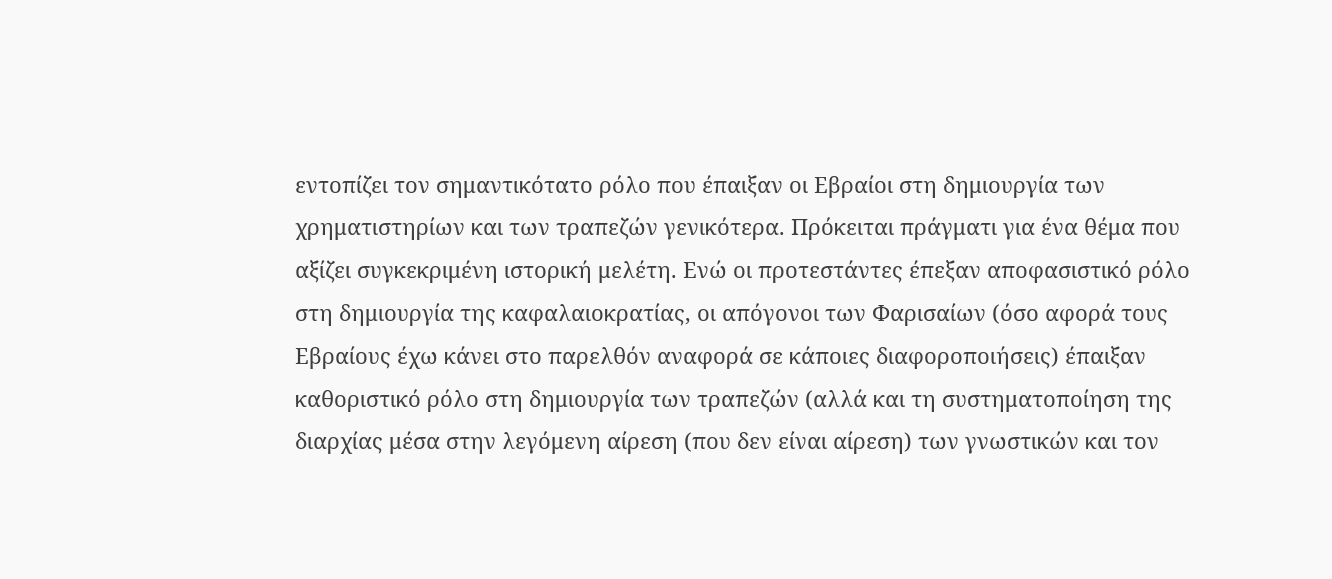εντοπίζει τον σημαντικότατο ρόλο που έπαιξαν οι Εβραίοι στη δημιουργία των χρηματιστηρίων και των τραπεζών γενικότερα. Πρόκειται πράγματι για ένα θέμα που αξίζει συγκεκριμένη ιστορική μελέτη. Ενώ οι προτεστάντες έπεξαν αποφασιστικό ρόλο στη δημιουργία της καφαλαιοκρατίας, οι απόγονοι των Φαρισαίων (όσο αφορά τους Εβραίους έχω κάνει στο παρελθόν αναφορά σε κάποιες διαφοροποιήσεις) έπαιξαν καθοριστικό ρόλο στη δημιουργία των τραπεζών (αλλά και τη συστηματοποίηση της διαρχίας μέσα στην λεγόμενη αίρεση (που δεν είναι αίρεση) των γνωστικών και τον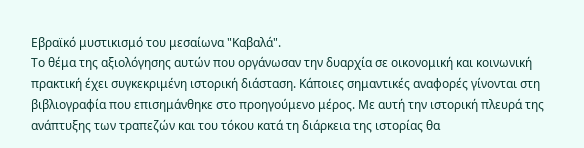Εβραϊκό μυστικισμό του μεσαίωνα "Καβαλά".
Το θέμα της αξιολόγησης αυτών που οργάνωσαν την δυαρχία σε οικονομική και κοινωνική πρακτική έχει συγκεκριμένη ιστορική διάσταση. Κάποιες σημαντικές αναφορές γίνονται στη βιβλιογραφία που επισημάνθηκε στο προηγούμενο μέρος. Με αυτή την ιστορική πλευρά της ανάπτυξης των τραπεζών και του τόκου κατά τη διάρκεια της ιστορίας θα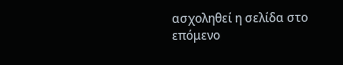ασχοληθεί η σελίδα στο επόμενο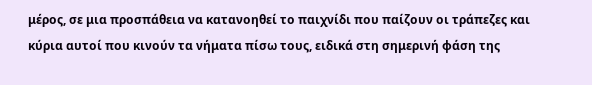μέρος, σε μια προσπάθεια να κατανοηθεί το παιχνίδι που παίζουν οι τράπεζες και κύρια αυτοί που κινούν τα νήματα πίσω τους, ειδικά στη σημερινή φάση της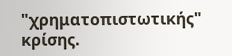"χρηματοπιστωτικής" κρίσης.